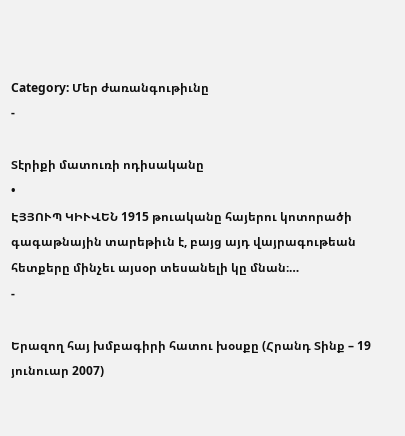Category: Մեր ժառանգութիւնը
-

Տէրիքի մատուռի ոդիսականը
•
ԷՅՅՈՒՊ ԿԻՒՎԵՆ 1915 թուականը հայերու կոտորածի գագաթնային տարեթիւն է, բայց այդ վայրագութեան հետքերը մինչեւ այսօր տեսանելի կը մնան։…
-

Երազող հայ խմբագիրի հատու խօսքը (Հրանդ Տինք – 19 յունուար 2007)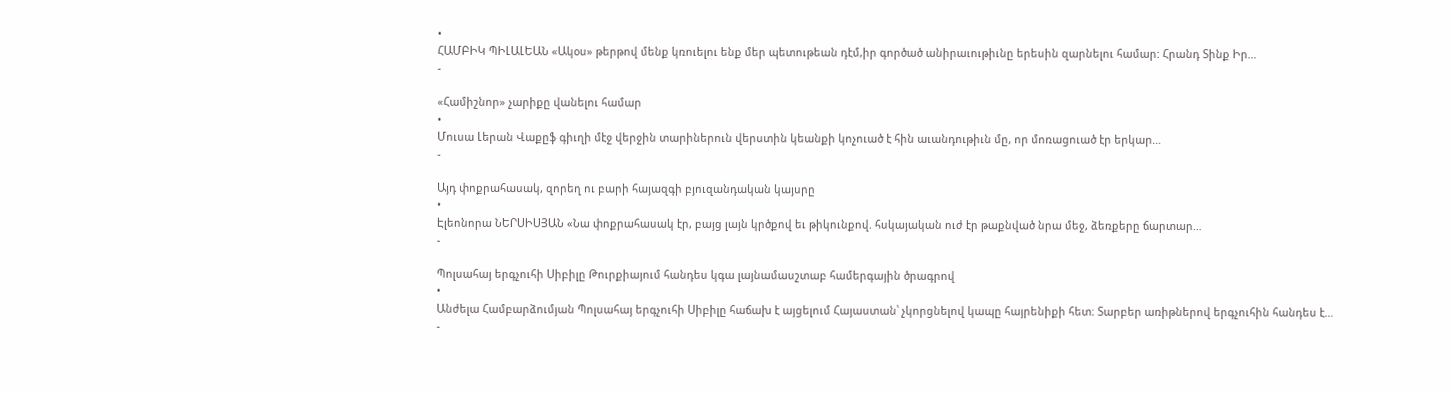•
ՀԱՄԲԻԿ ՊԻԼԱԼԵԱՆ «Ակօս» թերթով մենք կռուելու ենք մեր պետութեան դէմ,իր գործած անիրաւութիւնը երեսին զարնելու համար: Հրանդ Տինք Իր…
-

«Համիշնոր» չարիքը վանելու համար
•
Մուսա Լերան Վաքըֆ գիւղի մէջ վերջին տարիներուն վերստին կեանքի կոչուած է հին աւանդութիւն մը, որ մոռացուած էր երկար…
-

Այդ փոքրահասակ, զորեղ ու բարի հայազգի բյուզանդական կայսրը
•
Էլեոնորա ՆԵՐՍԻՍՅԱՆ «Նա փոքրահասակ էր, բայց լայն կրծքով եւ թիկունքով. հսկայական ուժ էր թաքնված նրա մեջ, ձեռքերը ճարտար…
-

Պոլսահայ երգչուհի Սիբիլը Թուրքիայում հանդես կգա լայնամասշտաբ համերգային ծրագրով
•
Անժելա Համբարձումյան Պոլսահայ երգչուհի Սիբիլը հաճախ է այցելում Հայաստան՝ չկորցնելով կապը հայրենիքի հետ։ Տարբեր առիթներով երգչուհին հանդես է…
-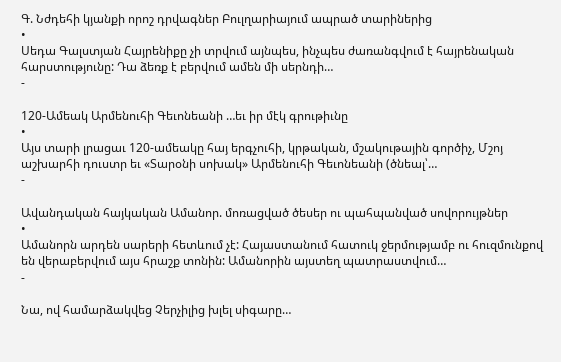Գ. Նժդեհի կյանքի որոշ դրվագներ Բուլղարիայում ապրած տարիներից
•
Սեդա Գալստյան Հայրենիքը չի տրվում այնպես, ինչպես ժառանգվում է հայրենական հարստությունը: Դա ձեռք է բերվում ամեն մի սերնդի…
-

120-Ամեակ Արմենուհի Գեւոնեանի …եւ իր մէկ գրութիւնը
•
Այս տարի լրացաւ 120-ամեակը հայ երգչուհի, կրթական, մշակութային գործիչ, Մշոյ աշխարհի դուստր եւ «Տարօնի սոխակ» Արմենուհի Գեւոնեանի (ծնեալ՝…
-

Ավանդական հայկական Ամանոր. մոռացված ծեսեր ու պահպանված սովորույթներ
•
Ամանորն արդեն սարերի հետևում չէ: Հայաստանում հատուկ ջերմությամբ ու հուզմունքով են վերաբերվում այս հրաշք տոնին: Ամանորին այստեղ պատրաստվում…
-

Նա, ով համարձակվեց Չերչիլից խլել սիգարը…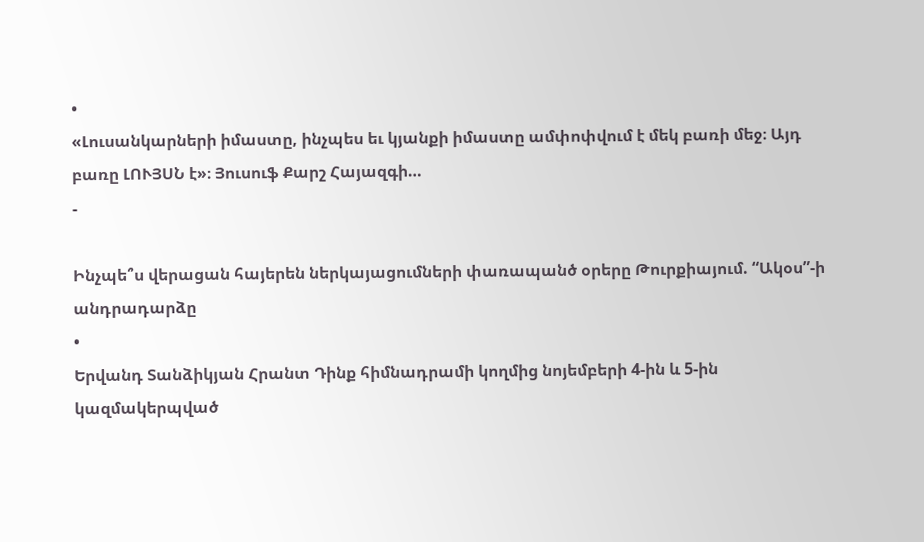•
«Լուսանկարների իմաստը, ինչպես եւ կյանքի իմաստը ամփոփվում է մեկ բառի մեջ։ Այդ բառը ԼՈՒՅՍՆ է»։ Յուսուֆ Քարշ Հայազգի…
-

Ինչպե՞ս վերացան հայերեն ներկայացումների փառապանծ օրերը Թուրքիայում. “Ակօս”-ի անդրադարձը
•
Երվանդ Տանձիկյան Հրանտ Դինք հիմնադրամի կողմից նոյեմբերի 4-ին և 5-ին կազմակերպված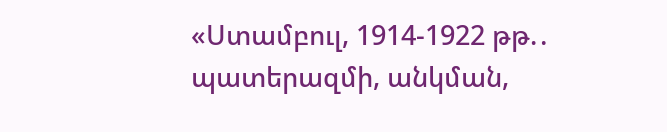«Ստամբուլ, 1914-1922 թթ.․ պատերազմի, անկման,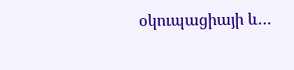օկուպացիայի և…